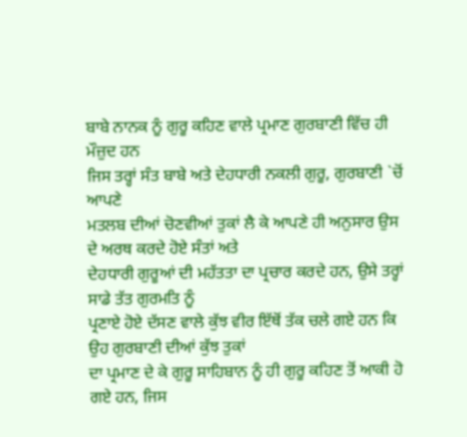ਬਾਬੇ ਨਾਨਕ ਨੂੰ ਗੁਰੂ ਕਹਿਣ ਵਾਲੇ ਪ੍ਰਮਾਣ ਗੁਰਬਾਣੀ ਵਿੱਚ ਹੀ ਮੌਜ਼ੁਦ ਹਨ
ਜਿਸ ਤਰ੍ਹਾਂ ਸੰਤ ਬਾਬੇ ਅਤੇ ਦੇਹਧਾਰੀ ਨਕਲੀ ਗੁਰੂ, ਗੁਰਬਾਣੀ `ਚੋਂ ਆਪਣੇ
ਮਤਲਬ ਦੀਆਂ ਚੋਣਵੀਆਂ ਤੁਕਾਂ ਲੈ ਕੇ ਆਪਣੇ ਹੀ ਅਨੁਸਾਰ ਉਸ ਦੇ ਅਰਥ ਕਰਦੇ ਹੋਏ ਸੰਤਾਂ ਅਤੇ
ਦੇਹਧਾਰੀ ਗੁਰੂਆਂ ਦੀ ਮਹੱਤਤਾ ਦਾ ਪ੍ਰਚਾਰ ਕਰਦੇ ਹਨ, ਉਸੇ ਤਰ੍ਹਾਂ ਸਾਡੇ ਤੱਤ ਗੁਰਮਤਿ ਨੂੰ
ਪ੍ਰਣਾਏ ਹੋਏ ਦੱਸਣ ਵਾਲੇ ਕੁੱਝ ਵੀਰ ਇੱਥੋਂ ਤੱਕ ਚਲੇ ਗਏ ਹਨ ਕਿ ਉਹ ਗੁਰਬਾਣੀ ਦੀਆਂ ਕੁੱਝ ਤੁਕਾਂ
ਦਾ ਪ੍ਰਮਾਣ ਦੇ ਕੇ ਗੁਰੂ ਸਾਹਿਬਾਨ ਨੂੰ ਹੀ ਗੁਰੂ ਕਹਿਣ ਤੋਂ ਆਕੀ ਹੋ ਗਏ ਹਨ, ਜਿਸ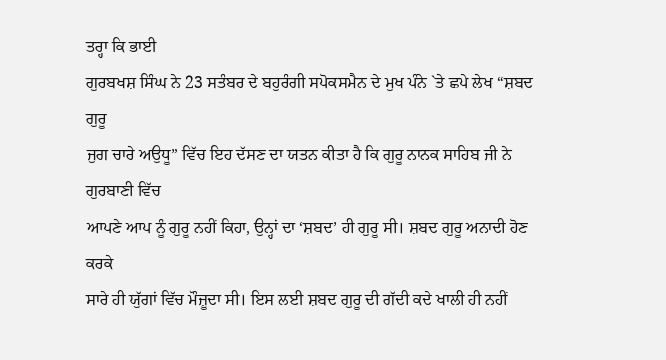ਤਰ੍ਹਾ ਕਿ ਭਾਈ
ਗੁਰਬਖਸ਼ ਸਿੰਘ ਨੇ 23 ਸਤੰਬਰ ਦੇ ਬਹੁਰੰਗੀ ਸਪੋਕਸਮੈਨ ਦੇ ਮੁਖ ਪੰਨੇ `ਤੇ ਛਪੇ ਲੇਖ “ਸ਼ਬਦ ਗੁਰੂ
ਜੁਗ ਚਾਰੇ ਅਉਧੂ” ਵਿੱਚ ਇਹ ਦੱਸਣ ਦਾ ਯਤਨ ਕੀਤਾ ਹੈ ਕਿ ਗੁਰੂ ਨਾਨਕ ਸਾਹਿਬ ਜੀ ਨੇ ਗੁਰਬਾਣੀ ਵਿੱਚ
ਆਪਣੇ ਆਪ ਨੂੰ ਗੁਰੂ ਨਹੀਂ ਕਿਹਾ, ਉਨ੍ਹਾਂ ਦਾ ‘ਸ਼ਬਦ’ ਹੀ ਗੁਰੂ ਸੀ। ਸ਼ਬਦ ਗੁਰੂ ਅਨਾਦੀ ਹੋਣ ਕਰਕੇ
ਸਾਰੇ ਹੀ ਯੁੱਗਾਂ ਵਿੱਚ ਮੌਜ਼ੂਦਾ ਸੀ। ਇਸ ਲਈ ਸ਼ਬਦ ਗੁਰੂ ਦੀ ਗੱਦੀ ਕਦੇ ਖਾਲੀ ਹੀ ਨਹੀਂ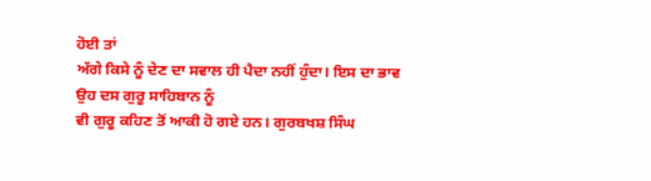ਹੋਈ ਤਾਂ
ਅੱਗੇ ਕਿਸੇ ਨੂੰ ਦੇਣ ਦਾ ਸਵਾਲ ਹੀ ਪੈਦਾ ਨਹੀਂ ਹੁੰਦਾ। ਇਸ ਦਾ ਭਾਵ ਉਹ ਦਸ ਗੁਰੂ ਸਾਹਿਬਾਨ ਨੂੰ
ਵੀ ਗੁਰੂ ਕਹਿਣ ਤੋਂ ਆਕੀ ਹੋ ਗਏ ਹਨ। ਗੁਰਬਖਸ਼ ਸਿੰਘ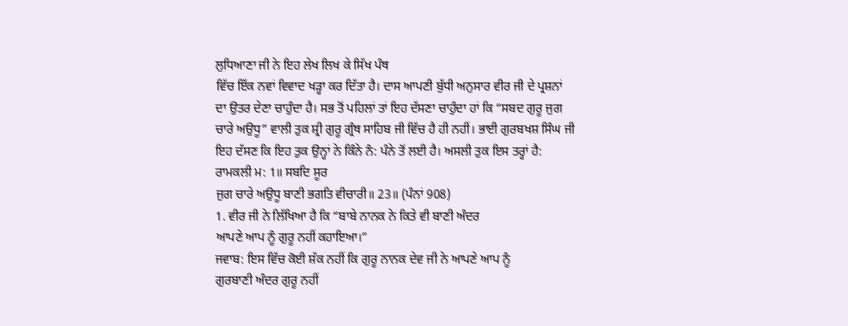ਲੁਧਿਆਣਾ ਜੀ ਨੇ ਇਹ ਲੇਖ ਲਿਖ ਕੇ ਸਿੱਖ ਪੰਥ
ਵਿੱਚ ਇੱਕ ਨਵਾਂ ਵਿਵਾਦ ਖੜ੍ਹਾ ਕਰ ਦਿੱਤਾ ਹੈ। ਦਾਸ ਆਪਣੀ ਬੁੱਧੀ ਅਨੁਸਾਰ ਵੀਰ ਜੀ ਦੇ ਪ੍ਰਸ਼ਨਾਂ
ਦਾ ਉਤਰ ਦੇਣਾ ਚਾਹੁੰਦਾ ਹੈ। ਸਭ ਤੋਂ ਪਹਿਲਾਂ ਤਾਂ ਇਹ ਦੱਸਣਾ ਚਾਹੁੰਦਾ ਹਾਂ ਕਿ “ਸਬਦ ਗੁਰੂ ਜੁਗ
ਚਾਰੇ ਅਉਧੂ” ਵਾਲੀ ਤੁਕ ਸ਼੍ਰੀ ਗੁਰੂ ਗ੍ਰੰਥ ਸਾਹਿਬ ਜੀ ਵਿੱਚ ਹੈ ਹੀ ਨਹੀਂ। ਭਾਈ ਗੁਰਬਖਸ਼ ਸਿੰਘ ਜੀ
ਇਹ ਦੱਸਣ ਕਿ ਇਹ ਤੁਕ ਉਨ੍ਹਾਂ ਨੇ ਕਿੰਨੇ ਨੰ: ਪੰਨੇ ਤੋਂ ਲਈ ਹੈ। ਅਸਲੀ ਤੁਕ ਇਸ ਤਰ੍ਹਾਂ ਹੈ:
ਰਾਮਕਲੀ ਮ: 1॥ ਸਬਦਿ ਸੂਰ
ਜੁਗ ਚਾਰੇ ਅਉਧੂ ਬਾਣੀ ਭਗਤਿ ਵੀਚਾਰੀ॥ 23॥ (ਪੰਨਾਂ 908)
1. ਵੀਰ ਜੀ ਨੇ ਲਿੱਖਿਆ ਹੈ ਕਿ “ਬਾਬੇ ਨਾਨਕ ਨੇ ਕਿਤੇ ਵੀ ਬਾਣੀ ਅੰਦਰ
ਆਪਣੇ ਆਪ ਨੂੰ ਗੁਰੂ ਨਹੀਂ ਕਹਾਇਆ।”
ਜਵਾਬ: ਇਸ ਵਿੱਚ ਕੋਈ ਸ਼ੱਕ ਨਹੀਂ ਕਿ ਗੁਰੂ ਨਾਨਕ ਦੇਵ ਜੀ ਨੇ ਆਪਣੇ ਆਪ ਨੂੰ
ਗੁਰਬਾਣੀ ਅੰਦਰ ਗੁਰੂ ਨਹੀਂ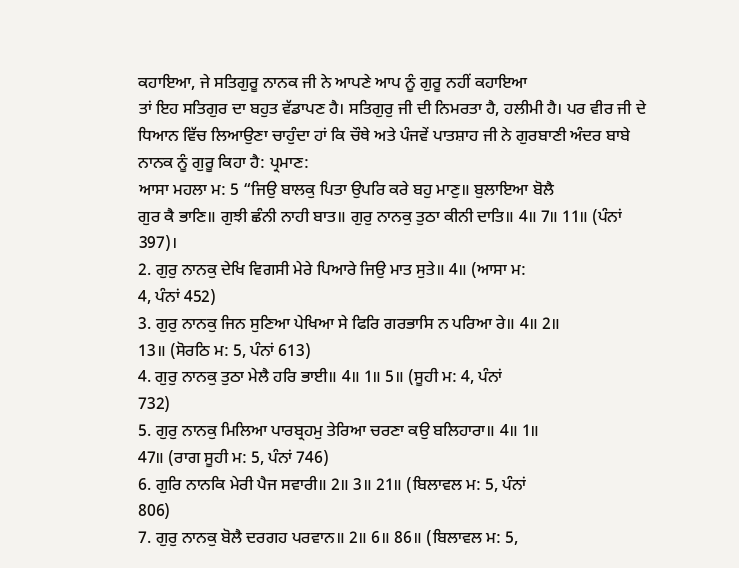ਕਹਾਇਆ, ਜੇ ਸਤਿਗੁਰੂ ਨਾਨਕ ਜੀ ਨੇ ਆਪਣੇ ਆਪ ਨੂੰ ਗੁਰੂ ਨਹੀਂ ਕਹਾਇਆ
ਤਾਂ ਇਹ ਸਤਿਗੁਰ ਦਾ ਬਹੁਤ ਵੱਡਾਪਣ ਹੈ। ਸਤਿਗੁਰੁ ਜੀ ਦੀ ਨਿਮਰਤਾ ਹੈ, ਹਲੀਮੀ ਹੈ। ਪਰ ਵੀਰ ਜੀ ਦੇ
ਧਿਆਨ ਵਿੱਚ ਲਿਆਉਣਾ ਚਾਹੁੰਦਾ ਹਾਂ ਕਿ ਚੌਥੇ ਅਤੇ ਪੰਜਵੇਂ ਪਾਤਸ਼ਾਹ ਜੀ ਨੇ ਗੁਰਬਾਣੀ ਅੰਦਰ ਬਾਬੇ
ਨਾਨਕ ਨੂੰ ਗੁਰੂ ਕਿਹਾ ਹੈ: ਪ੍ਰਮਾਣ:
ਆਸਾ ਮਹਲਾ ਮ: 5 “ਜਿਉ ਬਾਲਕੁ ਪਿਤਾ ਉਪਰਿ ਕਰੇ ਬਹੁ ਮਾਣੁ॥ ਬੁਲਾਇਆ ਬੋਲੈ
ਗੁਰ ਕੈ ਭਾਣਿ॥ ਗੁਝੀ ਛੰਨੀ ਨਾਹੀ ਬਾਤ॥ ਗੁਰੁ ਨਾਨਕੁ ਤੁਠਾ ਕੀਨੀ ਦਾਤਿ॥ 4॥ 7॥ 11॥ (ਪੰਨਾਂ
397)।
2. ਗੁਰੁ ਨਾਨਕੁ ਦੇਖਿ ਵਿਗਸੀ ਮੇਰੇ ਪਿਆਰੇ ਜਿਉ ਮਾਤ ਸੁਤੇ॥ 4॥ (ਆਸਾ ਮ:
4, ਪੰਨਾਂ 452)
3. ਗੁਰੁ ਨਾਨਕੁ ਜਿਨ ਸੁਣਿਆ ਪੇਖਿਆ ਸੇ ਫਿਰਿ ਗਰਭਾਸਿ ਨ ਪਰਿਆ ਰੇ॥ 4॥ 2॥
13॥ (ਸੋਰਠਿ ਮ: 5, ਪੰਨਾਂ 613)
4. ਗੁਰੁ ਨਾਨਕੁ ਤੁਠਾ ਮੇਲੈ ਹਰਿ ਭਾਈ॥ 4॥ 1॥ 5॥ (ਸੂਹੀ ਮ: 4, ਪੰਨਾਂ
732)
5. ਗੁਰੁ ਨਾਨਕੁ ਮਿਲਿਆ ਪਾਰਬ੍ਰਹਮੁ ਤੇਰਿਆ ਚਰਣਾ ਕਉ ਬਲਿਹਾਰਾ॥ 4॥ 1॥
47॥ (ਰਾਗ ਸੂਹੀ ਮ: 5, ਪੰਨਾਂ 746)
6. ਗੁਰਿ ਨਾਨਕਿ ਮੇਰੀ ਪੈਜ ਸਵਾਰੀ॥ 2॥ 3॥ 21॥ (ਬਿਲਾਵਲ ਮ: 5, ਪੰਨਾਂ
806)
7. ਗੁਰੁ ਨਾਨਕੁ ਬੋਲੈ ਦਰਗਹ ਪਰਵਾਨ॥ 2॥ 6॥ 86॥ (ਬਿਲਾਵਲ ਮ: 5,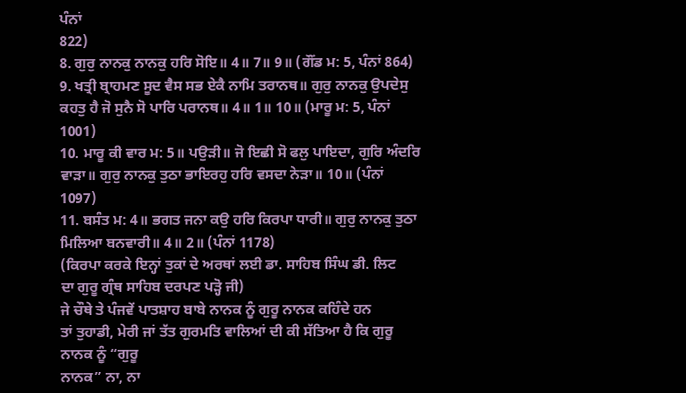ਪੰਨਾਂ
822)
8. ਗੁਰੁ ਨਾਨਕੁ ਨਾਨਕੁ ਹਰਿ ਸੋਇ॥ 4॥ 7॥ 9॥ (ਗੌਂਡ ਮ: 5, ਪੰਨਾਂ 864)
9. ਖਤ੍ਰੀ ਬ੍ਰਾਹਮਣ ਸੂਦ ਵੈਸ ਸਭ ਏਕੈ ਨਾਮਿ ਤਰਾਨਥ॥ ਗੁਰੁ ਨਾਨਕੁ ਉਪਦੇਸੁ
ਕਹਤੁ ਹੈ ਜੋ ਸੁਨੈ ਸੋ ਪਾਰਿ ਪਰਾਨਥ॥ 4॥ 1॥ 10॥ (ਮਾਰੂ ਮ: 5, ਪੰਨਾਂ 1001)
10. ਮਾਰੂ ਕੀ ਵਾਰ ਮ: 5॥ ਪਉੜੀ॥ ਜੋ ਇਛੀ ਸੋ ਫਲੁ ਪਾਇਦਾ, ਗੁਰਿ ਅੰਦਰਿ
ਵਾੜਾ॥ ਗੁਰੁ ਨਾਨਕੁ ਤੁਠਾ ਭਾਇਰਹੁ ਹਰਿ ਵਸਦਾ ਨੇੜਾ॥ 10॥ (ਪੰਨਾਂ 1097)
11. ਬਸੰਤ ਮ: 4॥ ਭਗਤ ਜਨਾ ਕਉ ਹਰਿ ਕਿਰਪਾ ਧਾਰੀ॥ ਗੁਰੁ ਨਾਨਕੁ ਤੁਠਾ
ਮਿਲਿਆ ਬਨਵਾਰੀ॥ 4॥ 2॥ (ਪੰਨਾਂ 1178)
(ਕਿਰਪਾ ਕਰਕੇ ਇਨ੍ਹਾਂ ਤੁਕਾਂ ਦੇ ਅਰਥਾਂ ਲਈ ਡਾ. ਸਾਹਿਬ ਸਿੰਘ ਡੀ. ਲਿਟ
ਦਾ ਗੁਰੂ ਗ੍ਰੰਥ ਸਾਹਿਬ ਦਰਪਣ ਪੜ੍ਹੋ ਜੀ)
ਜੇ ਚੌਥੇ ਤੇ ਪੰਜਵੇਂ ਪਾਤਸ਼ਾਹ ਬਾਬੇ ਨਾਨਕ ਨੂੰ ਗੁਰੂ ਨਾਨਕ ਕਹਿੰਦੇ ਹਨ
ਤਾਂ ਤੁਹਾਡੀ, ਮੇਰੀ ਜਾਂ ਤੱਤ ਗੁਰਮਤਿ ਵਾਲਿਆਂ ਦੀ ਕੀ ਸੱਤਿਆ ਹੈ ਕਿ ਗੁਰੂ ਨਾਨਕ ਨੂੰ “ਗੁਰੂ
ਨਾਨਕ” ਨਾ, ਨਾ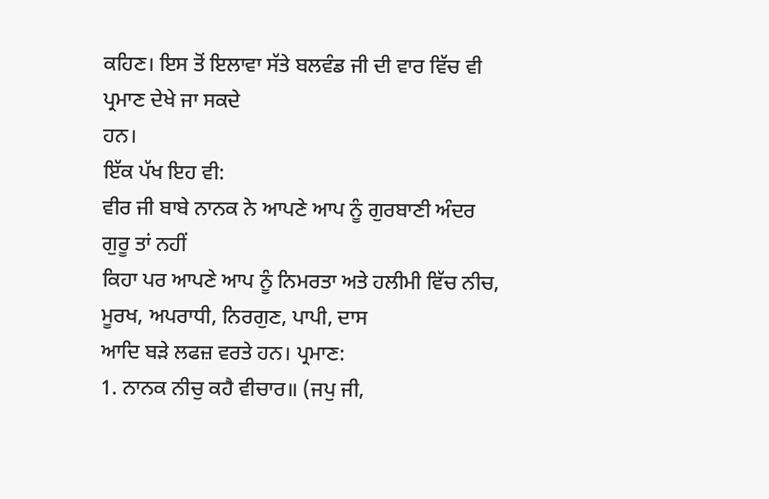ਕਹਿਣ। ਇਸ ਤੋਂ ਇਲਾਵਾ ਸੱਤੇ ਬਲਵੰਡ ਜੀ ਦੀ ਵਾਰ ਵਿੱਚ ਵੀ ਪ੍ਰਮਾਣ ਦੇਖੇ ਜਾ ਸਕਦੇ
ਹਨ।
ਇੱਕ ਪੱਖ ਇਹ ਵੀ:
ਵੀਰ ਜੀ ਬਾਬੇ ਨਾਨਕ ਨੇ ਆਪਣੇ ਆਪ ਨੂੰ ਗੁਰਬਾਣੀ ਅੰਦਰ ਗੁਰੂ ਤਾਂ ਨਹੀਂ
ਕਿਹਾ ਪਰ ਆਪਣੇ ਆਪ ਨੂੰ ਨਿਮਰਤਾ ਅਤੇ ਹਲੀਮੀ ਵਿੱਚ ਨੀਚ, ਮੂਰਖ, ਅਪਰਾਧੀ, ਨਿਰਗੁਣ, ਪਾਪੀ, ਦਾਸ
ਆਦਿ ਬੜੇ ਲਫਜ਼ ਵਰਤੇ ਹਨ। ਪ੍ਰਮਾਣ:
1. ਨਾਨਕ ਨੀਚੁ ਕਹੈ ਵੀਚਾਰ॥ (ਜਪੁ ਜੀ,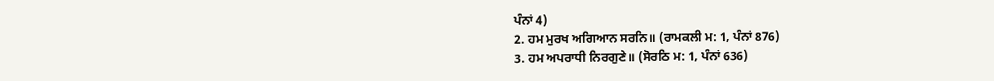ਪੰਨਾਂ 4)
2. ਹਮ ਮੁਰਖ ਅਗਿਆਨ ਸਰਨਿ॥ (ਰਾਮਕਲੀ ਮ: 1, ਪੰਨਾਂ 876)
3. ਹਮ ਅਪਰਾਧੀ ਨਿਰਗੁਣੇ॥ (ਸੋਰਠਿ ਮ: 1, ਪੰਨਾਂ 636)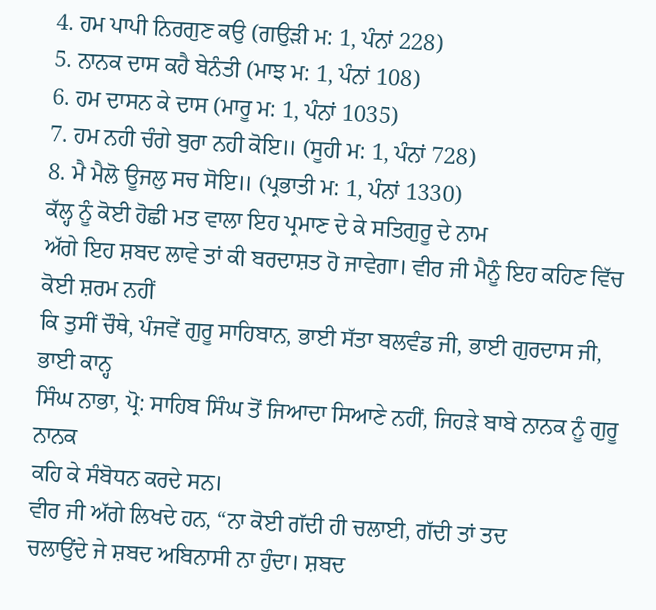4. ਹਮ ਪਾਪੀ ਨਿਰਗੁਣ ਕਉ (ਗਉੜੀ ਮ: 1, ਪੰਨਾਂ 228)
5. ਨਾਨਕ ਦਾਸ ਕਹੈ ਬੇਨੰਤੀ (ਮਾਝ ਮ: 1, ਪੰਨਾਂ 108)
6. ਹਮ ਦਾਸਨ ਕੇ ਦਾਸ (ਮਾਰੂ ਮ: 1, ਪੰਨਾਂ 1035)
7. ਹਮ ਨਹੀ ਚੰਗੇ ਬੁਰਾ ਨਹੀ ਕੋਇ॥ (ਸੂਹੀ ਮ: 1, ਪੰਨਾਂ 728)
8. ਮੈ ਮੈਲੋ ਊਜਲੁ ਸਚ ਸੋਇ॥ (ਪ੍ਰਭਾਤੀ ਮ: 1, ਪੰਨਾਂ 1330)
ਕੱਲ੍ਹ ਨੂੰ ਕੋਈ ਹੋਛੀ ਮਤ ਵਾਲਾ ਇਹ ਪ੍ਰਮਾਣ ਦੇ ਕੇ ਸਤਿਗੁਰੂ ਦੇ ਨਾਮ
ਅੱਗੇ ਇਹ ਸ਼ਬਦ ਲਾਵੇ ਤਾਂ ਕੀ ਬਰਦਾਸ਼ਤ ਹੋ ਜਾਵੇਗਾ। ਵੀਰ ਜੀ ਮੈਨੂੰ ਇਹ ਕਹਿਣ ਵਿੱਚ ਕੋਈ ਸ਼ਰਮ ਨਹੀਂ
ਕਿ ਤੁਸੀਂ ਚੌਥੇ, ਪੰਜਵੇਂ ਗੁਰੂ ਸਾਹਿਬਾਨ, ਭਾਈ ਸੱਤਾ ਬਲਵੰਡ ਜੀ, ਭਾਈ ਗੁਰਦਾਸ ਜੀ, ਭਾਈ ਕਾਨ੍ਹ
ਸਿੰਘ ਨਾਭਾ, ਪ੍ਰੋ: ਸਾਹਿਬ ਸਿੰਘ ਤੋਂ ਜਿਆਦਾ ਸਿਆਣੇ ਨਹੀਂ, ਜਿਹੜੇ ਬਾਬੇ ਨਾਨਕ ਨੂੰ ਗੁਰੂ ਨਾਨਕ
ਕਹਿ ਕੇ ਸੰਬੋਧਨ ਕਰਦੇ ਸਨ।
ਵੀਰ ਜੀ ਅੱਗੇ ਲਿਖਦੇ ਹਨ, “ਨਾ ਕੋਈ ਗੱਦੀ ਹੀ ਚਲਾਈ, ਗੱਦੀ ਤਾਂ ਤਦ
ਚਲਾਉਂਦੇ ਜੇ ਸ਼ਬਦ ਅਬਿਨਾਸੀ ਨਾ ਹੁੰਦਾ। ਸ਼ਬਦ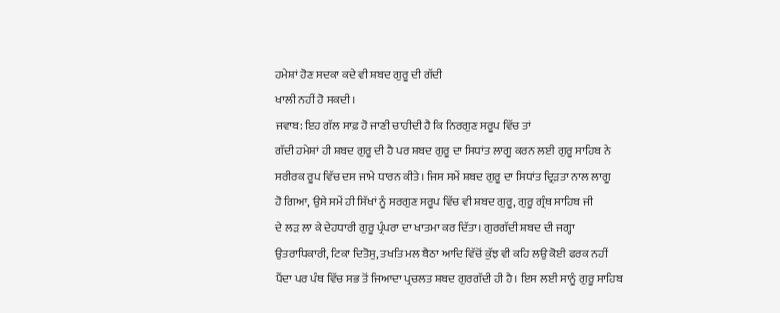ਹਮੇਸ਼ਾਂ ਹੋਣ ਸਦਕਾ ਕਦੇ ਵੀ ਸ਼ਬਦ ਗੁਰੂ ਦੀ ਗੱਦੀ
ਖਾਲੀ ਨਹੀਂ ਹੋ ਸਕਦੀ।
ਜਵਾਬ: ਇਹ ਗੱਲ ਸਾਫ਼ ਹੋ ਜਾਣੀ ਚਾਹੀਦੀ ਹੈ ਕਿ ਨਿਰਗੁਣ ਸਰੂਪ ਵਿੱਚ ਤਾਂ
ਗੱਦੀ ਹਮੇਸ਼ਾਂ ਹੀ ਸ਼ਬਦ ਗੁਰੂ ਦੀ ਹੈ ਪਰ ਸ਼ਬਦ ਗੁਰੂ ਦਾ ਸਿਧਾਂਤ ਲਾਗੂ ਕਰਨ ਲਈ ਗੁਰੂ ਸਾਹਿਬ ਨੇ
ਸਰੀਰਕ ਰੂਪ ਵਿੱਚ ਦਸ ਜਾਮੇ ਧਾਰਨ ਕੀਤੇ। ਜਿਸ ਸਮੇਂ ਸ਼ਬਦ ਗੁਰੂ ਦਾ ਸਿਧਾਂਤ ਦ੍ਰਿੜਤਾ ਨਾਲ ਲਾਗੂ
ਹੋ ਗਿਆ, ਉਸੇ ਸਮੇਂ ਹੀ ਸਿੱਖਾਂ ਨੂੰ ਸਰਗੁਣ ਸਰੂਪ ਵਿੱਚ ਵੀ ਸ਼ਬਦ ਗੁਰੂ, ਗੁਰੂ ਗ੍ਰੰਥ ਸਾਹਿਬ ਜੀ
ਦੇ ਲੜ ਲਾ ਕੇ ਦੇਹਧਾਰੀ ਗੁਰੂ ਪ੍ਰੰਪਰਾ ਦਾ ਖਾਤਮਾ ਕਰ ਦਿੱਤਾ। ਗੁਰਗੱਦੀ ਸ਼ਬਦ ਦੀ ਜਗ੍ਹਾ
ਉਤਰਾਧਿਕਾਰੀ, ਟਿਕਾ ਦਿਤੋਸੁ, ਤਖਤਿ ਮਲ ਬੈਠਾ ਆਦਿ ਵਿੱਚੋਂ ਕੁੱਝ ਵੀ ਕਹਿ ਲਉ ਕੋਈ ਫਰਕ ਨਹੀਂ
ਪੈਂਦਾ ਪਰ ਪੰਥ ਵਿੱਚ ਸਭ ਤੋਂ ਜਿਆਦਾ ਪ੍ਰਚਲਤ ਸ਼ਬਦ ਗੁਰਗੱਦੀ ਹੀ ਹੈ। ਇਸ ਲਈ ਸਾਨੂੰ ਗੁਰੂ ਸਾਹਿਬ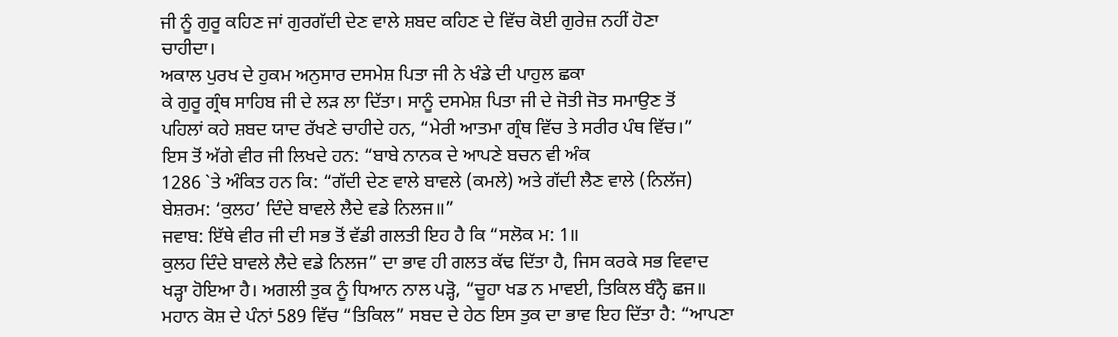ਜੀ ਨੂੰ ਗੁਰੂ ਕਹਿਣ ਜਾਂ ਗੁਰਗੱਦੀ ਦੇਣ ਵਾਲੇ ਸ਼ਬਦ ਕਹਿਣ ਦੇ ਵਿੱਚ ਕੋਈ ਗੁਰੇਜ਼ ਨਹੀਂ ਹੋਣਾ
ਚਾਹੀਦਾ।
ਅਕਾਲ ਪੁਰਖ ਦੇ ਹੁਕਮ ਅਨੁਸਾਰ ਦਸਮੇਸ਼ ਪਿਤਾ ਜੀ ਨੇ ਖੰਡੇ ਦੀ ਪਾਹੁਲ ਛਕਾ
ਕੇ ਗੁਰੂ ਗ੍ਰੰਥ ਸਾਹਿਬ ਜੀ ਦੇ ਲੜ ਲਾ ਦਿੱਤਾ। ਸਾਨੂੰ ਦਸਮੇਸ਼ ਪਿਤਾ ਜੀ ਦੇ ਜੋਤੀ ਜੋਤ ਸਮਾਉਣ ਤੋਂ
ਪਹਿਲਾਂ ਕਹੇ ਸ਼ਬਦ ਯਾਦ ਰੱਖਣੇ ਚਾਹੀਦੇ ਹਨ, “ਮੇਰੀ ਆਤਮਾ ਗ੍ਰੰਥ ਵਿੱਚ ਤੇ ਸਰੀਰ ਪੰਥ ਵਿੱਚ।”
ਇਸ ਤੋਂ ਅੱਗੇ ਵੀਰ ਜੀ ਲਿਖਦੇ ਹਨ: “ਬਾਬੇ ਨਾਨਕ ਦੇ ਆਪਣੇ ਬਚਨ ਵੀ ਅੰਕ
1286 `ਤੇ ਅੰਕਿਤ ਹਨ ਕਿ: “ਗੱਦੀ ਦੇਣ ਵਾਲੇ ਬਾਵਲੇ (ਕਮਲੇ) ਅਤੇ ਗੱਦੀ ਲੈਣ ਵਾਲੇ (ਨਿਲੱਜ)
ਬੇਸ਼ਰਮ: ‘ਕੁਲਹ’ ਦਿੰਦੇ ਬਾਵਲੇ ਲੈਦੇ ਵਡੇ ਨਿਲਜ॥”
ਜਵਾਬ: ਇੱਥੇ ਵੀਰ ਜੀ ਦੀ ਸਭ ਤੋਂ ਵੱਡੀ ਗਲਤੀ ਇਹ ਹੈ ਕਿ “ਸਲੋਕ ਮ: 1॥
ਕੁਲਹ ਦਿੰਦੇ ਬਾਵਲੇ ਲੈਦੇ ਵਡੇ ਨਿਲਜ” ਦਾ ਭਾਵ ਹੀ ਗਲਤ ਕੱਢ ਦਿੱਤਾ ਹੈ, ਜਿਸ ਕਰਕੇ ਸਭ ਵਿਵਾਦ
ਖੜ੍ਹਾ ਹੋਇਆ ਹੈ। ਅਗਲੀ ਤੁਕ ਨੂੰ ਧਿਆਨ ਨਾਲ ਪੜ੍ਹੋ, “ਚੂਹਾ ਖਡ ਨ ਮਾਵਈ, ਤਿਕਿਲ ਬੰਨ੍ਹੈ ਛਜ॥
ਮਹਾਨ ਕੋਸ਼ ਦੇ ਪੰਨਾਂ 589 ਵਿੱਚ “ਤਿਕਿਲ” ਸਬਦ ਦੇ ਹੇਠ ਇਸ ਤੁਕ ਦਾ ਭਾਵ ਇਹ ਦਿੱਤਾ ਹੈ: “ਆਪਣਾ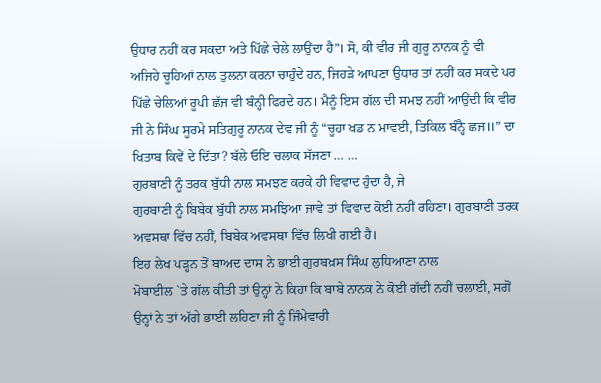ਉਧਾਰ ਨਹੀਂ ਕਰ ਸਕਦਾ ਅਤੇ ਪਿੱਛੇ ਚੇਲੇ ਲਾਉਂਦਾ ਹੈ”। ਸੋ, ਕੀ ਵੀਰ ਜੀ ਗੁਰੂ ਨਾਨਕ ਨੂੰ ਵੀ
ਅਜਿਹੇ ਚੂਹਿਆਂ ਨਾਲ ਤੁਲਨਾ ਕਰਨਾ ਚਾਹੁੰਦੇ ਹਨ, ਜਿਹੜੇ ਆਪਣਾ ਉਧਾਰ ਤਾਂ ਨਹੀਂ ਕਰ ਸਕਦੇ ਪਰ
ਪਿੱਛੇ ਚੇਲਿਆਂ ਰੂਪੀ ਛੱਜ ਵੀ ਬੰਨ੍ਹੀ ਫਿਰਦੇ ਹਨ। ਮੈਨੂੰ ਇਸ ਗੱਲ ਦੀ ਸਮਝ ਨਹੀਂ ਆਉਂਦੀ ਕਿ ਵੀਰ
ਜੀ ਨੇ ਸਿੰਘ ਸੂਰਮੇ ਸਤਿਗੁਰੂ ਨਾਨਕ ਦੇਵ ਜੀ ਨੂੰ “ਚੂਹਾ ਖਡ ਨ ਮਾਵਈ, ਤਿਕਿਲ ਬੰਨ੍ਹੈ ਛਜ॥” ਦਾ
ਖਿਤਾਬ ਕਿਵੇਂ ਦੇ ਦਿੱਤਾ? ਬੱਲੇ ਓਇ ਚਲਾਕ ਸੱਜਣਾ … …
ਗੁਰਬਾਣੀ ਨੂੰ ਤਰਕ ਬੁੱਧੀ ਨਾਲ ਸਮਝਣ ਕਰਕੇ ਹੀ ਵਿਵਾਦ ਹੁੰਦਾ ਹੈ, ਜੇ
ਗੁਰਬਾਣੀ ਨੂੰ ਬਿਬੇਕ ਬੁੱਧੀ ਨਾਲ ਸਮਝਿਆ ਜਾਵੇ ਤਾਂ ਵਿਵਾਦ ਕੋਈ ਨਹੀਂ ਰਹਿਣਾ। ਗੁਰਬਾਣੀ ਤਰਕ
ਅਵਸਥਾ ਵਿੱਚ ਨਹੀਂ, ਬਿਬੇਕ ਅਵਸਥਾ ਵਿੱਚ ਲਿਖੀ ਗਈ ਹੈ।
ਇਹ ਲੇਖ ਪੜ੍ਹਨ ਤੋਂ ਬਾਅਦ ਦਾਸ ਨੇ ਭਾਈ ਗੁਰਬਖ਼ਸ ਸਿੰਘ ਲੁਧਿਆਣਾ ਨਾਲ
ਮੋਬਾਈਲ `ਤੇ ਗੱਲ ਕੀਤੀ ਤਾਂ ਉਨ੍ਹਾਂ ਨੇ ਕਿਹਾ ਕਿ ਬਾਬੇ ਨਾਨਕ ਨੇ ਕੋਈ ਗੱਦੀ ਨਹੀਂ ਚਲਾਈ, ਸਗੋਂ
ਉਨ੍ਹਾਂ ਨੇ ਤਾਂ ਅੱਗੇ ਭਾਈ ਲਹਿਣਾ ਜੀ ਨੂੰ ਜਿੰਮੇਵਾਰੀ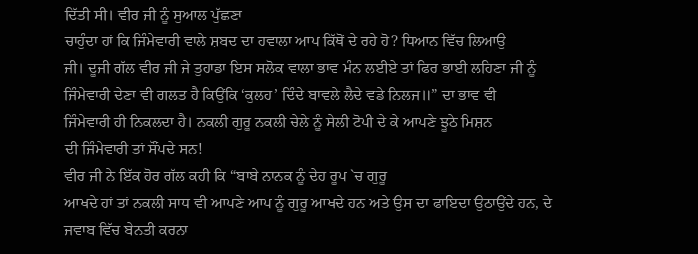ਦਿੱਤੀ ਸੀ। ਵੀਰ ਜੀ ਨੂੰ ਸੁਆਲ ਪੁੱਛਣਾ
ਚਾਹੁੰਦਾ ਹਾਂ ਕਿ ਜਿੰਮੇਵਾਰੀ ਵਾਲੇ ਸ਼ਬਦ ਦਾ ਹਵਾਲਾ ਆਪ ਕਿੱਥੋਂ ਦੇ ਰਹੇ ਹੋ? ਧਿਆਨ ਵਿੱਚ ਲਿਆਉ
ਜੀ। ਦੂਜੀ ਗੱਲ ਵੀਰ ਜੀ ਜੇ ਤੁਹਾਡਾ ਇਸ ਸਲੋਕ ਵਾਲਾ ਭਾਵ ਮੰਨ ਲਈਏ ਤਾਂ ਫਿਰ ਭਾਈ ਲਹਿਣਾ ਜੀ ਨੂੰ
ਜਿੰਮੇਵਾਰੀ ਦੇਣਾ ਵੀ ਗਲਤ ਹੈ ਕਿਉਂਕਿ ‘ਕੁਲਹ’ ਦਿੰਦੇ ਬਾਵਲੇ ਲੈਦੇ ਵਡੇ ਨਿਲਜ॥” ਦਾ ਭਾਵ ਵੀ
ਜਿੰਮੇਵਾਰੀ ਹੀ ਨਿਕਲਦਾ ਹੈ। ਨਕਲੀ ਗੁਰੂ ਨਕਲੀ ਚੇਲੇ ਨੂੰ ਸੇਲੀ ਟੋਪੀ ਦੇ ਕੇ ਆਪਣੇ ਝੂਠੇ ਮਿਸ਼ਨ
ਦੀ ਜਿੰਮੇਵਾਰੀ ਤਾਂ ਸੌਂਪਦੇ ਸਨ!
ਵੀਰ ਜੀ ਨੇ ਇੱਕ ਹੋਰ ਗੱਲ ਕਹੀ ਕਿ “ਬਾਬੇ ਨਾਨਕ ਨੂੰ ਦੇਹ ਰੂਪ `ਚ ਗੁਰੂ
ਆਖਦੇ ਹਾਂ ਤਾਂ ਨਕਲੀ ਸਾਧ ਵੀ ਆਪਣੇ ਆਪ ਨੂੰ ਗੁਰੂ ਆਖਦੇ ਹਨ ਅਤੇ ਉਸ ਦਾ ਫਾਇਦਾ ਉਠਾਉਂਦੇ ਹਨ, ਦੇ
ਜਵਾਬ ਵਿੱਚ ਬੇਨਤੀ ਕਰਨਾ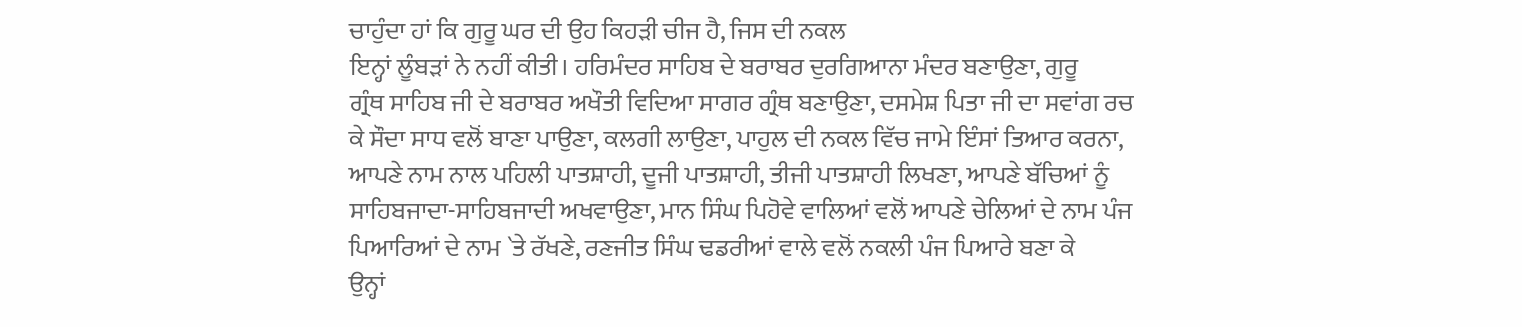ਚਾਹੁੰਦਾ ਹਾਂ ਕਿ ਗੁਰੂ ਘਰ ਦੀ ਉਹ ਕਿਹੜੀ ਚੀਜ ਹੈ, ਜਿਸ ਦੀ ਨਕਲ
ਇਨ੍ਹਾਂ ਲੂੰਬੜਾਂ ਨੇ ਨਹੀਂ ਕੀਤੀ। ਹਰਿਮੰਦਰ ਸਾਹਿਬ ਦੇ ਬਰਾਬਰ ਦੁਰਗਿਆਨਾ ਮੰਦਰ ਬਣਾਉਣਾ, ਗੁਰੂ
ਗ੍ਰੰਥ ਸਾਹਿਬ ਜੀ ਦੇ ਬਰਾਬਰ ਅਖੌਤੀ ਵਿਦਿਆ ਸਾਗਰ ਗ੍ਰੰਥ ਬਣਾਉਣਾ, ਦਸਮੇਸ਼ ਪਿਤਾ ਜੀ ਦਾ ਸਵਾਂਗ ਰਚ
ਕੇ ਸੌਦਾ ਸਾਧ ਵਲੋਂ ਬਾਣਾ ਪਾਉਣਾ, ਕਲਗੀ ਲਾਉਣਾ, ਪਾਹੁਲ ਦੀ ਨਕਲ ਵਿੱਚ ਜਾਮੇ ਇੰਸਾਂ ਤਿਆਰ ਕਰਨਾ,
ਆਪਣੇ ਨਾਮ ਨਾਲ ਪਹਿਲੀ ਪਾਤਸ਼ਾਹੀ, ਦੂਜੀ ਪਾਤਸ਼ਾਹੀ, ਤੀਜੀ ਪਾਤਸ਼ਾਹੀ ਲਿਖਣਾ, ਆਪਣੇ ਬੱਚਿਆਂ ਨੂੰ
ਸਾਹਿਬਜਾਦਾ-ਸਾਹਿਬਜਾਦੀ ਅਖਵਾਉਣਾ, ਮਾਨ ਸਿੰਘ ਪਿਹੋਵੇ ਵਾਲਿਆਂ ਵਲੋਂ ਆਪਣੇ ਚੇਲਿਆਂ ਦੇ ਨਾਮ ਪੰਜ
ਪਿਆਰਿਆਂ ਦੇ ਨਾਮ `ਤੇ ਰੱਖਣੇ, ਰਣਜੀਤ ਸਿੰਘ ਢਡਰੀਆਂ ਵਾਲੇ ਵਲੋਂ ਨਕਲੀ ਪੰਜ ਪਿਆਰੇ ਬਣਾ ਕੇ
ਉਨ੍ਹਾਂ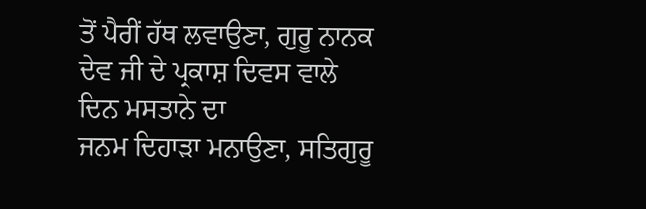ਤੋਂ ਪੈਰੀਂ ਹੱਥ ਲਵਾਉਣਾ, ਗੁਰੂ ਨਾਨਕ ਦੇਵ ਜੀ ਦੇ ਪ੍ਰਕਾਸ਼ ਦਿਵਸ ਵਾਲੇ ਦਿਨ ਮਸਤਾਨੇ ਦਾ
ਜਨਮ ਦਿਹਾੜਾ ਮਨਾਉਣਾ, ਸਤਿਗੁਰੂ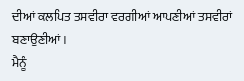ਦੀਆਂ ਕਲਪਿਤ ਤਸਵੀਰਾ ਵਰਗੀਆਂ ਆਪਣੀਆਂ ਤਸਵੀਰਾਂ ਬਣਾਉਣੀਆਂ।
ਮੈਨੂੰ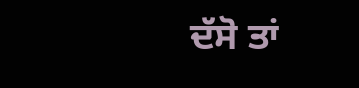ਦੱਸੋ ਤਾਂ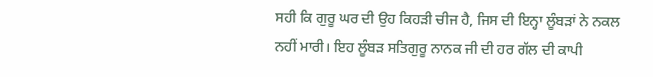ਸਹੀ ਕਿ ਗੁਰੂ ਘਰ ਦੀ ਉਹ ਕਿਹੜੀ ਚੀਜ ਹੈ, ਜਿਸ ਦੀ ਇਨ੍ਹਾ ਲੂੰਬੜਾਂ ਨੇ ਨਕਲ
ਨਹੀਂ ਮਾਰੀ। ਇਹ ਲੂੰਬੜ ਸਤਿਗੁਰੂ ਨਾਨਕ ਜੀ ਦੀ ਹਰ ਗੱਲ ਦੀ ਕਾਪੀ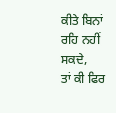ਕੀਤੇ ਬਿਨਾਂ ਰਹਿ ਨਹੀਂ ਸਕਦੇ,
ਤਾਂ ਕੀ ਫਿਰ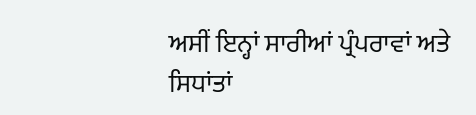ਅਸੀਂ ਇਨ੍ਹਾਂ ਸਾਰੀਆਂ ਪ੍ਰੰਪਰਾਵਾਂ ਅਤੇ ਸਿਧਾਂਤਾਂ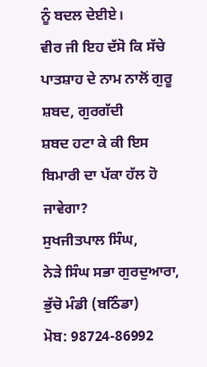ਨੂੰ ਬਦਲ ਦੇਈਏ।
ਵੀਰ ਜੀ ਇਹ ਦੱਸੋ ਕਿ ਸੱਚੇ ਪਾਤਸ਼ਾਹ ਦੇ ਨਾਮ ਨਾਲੋਂ ਗੁਰੂ ਸ਼ਬਦ, ਗੁਰਗੱਦੀ
ਸ਼ਬਦ ਹਟਾ ਕੇ ਕੀ ਇਸ ਬਿਮਾਰੀ ਦਾ ਪੱਕਾ ਹੱਲ ਹੋ ਜਾਵੇਗਾ?
ਸੁਖਜੀਤਪਾਲ ਸਿੰਘ,
ਨੇੜੇ ਸਿੰਘ ਸਭਾ ਗੁਰਦੁਆਰਾ,
ਭੁੱਚੋ ਮੰਡੀ (ਬਠਿੰਡਾ)
ਮੋਬ: 98724-86992